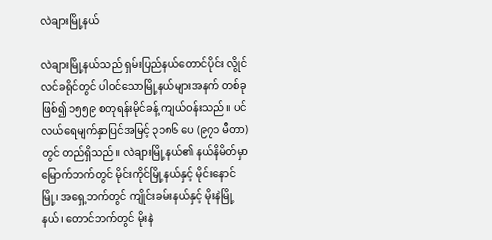လဲချားမြို့နယ်

လဲချားမြို့နယ်သည် ရှမ်းပြည်နယ်တောင်ပိုင်း လွိုင်လင်ခရိုင်တွင် ပါဝင်သောမြို့နယ်များအနက် တစ်ခုဖြစ်၍ ၁၅၅၉ စတုရန်းမိုင်ခန့် ကျယ်ဝန်းသည်။ ပင်လယ်ရေမျက်နှာပြင်အမြင့် ၃၁၈၆ ပေ (၉၇၁ မီတာ) တွင် တည်ရှိသည်။ လဲချားမြို့နယ်၏ နယ်နိမိတ်မှာ မြောက်ဘက်တွင် မိုင်းကိုင်မြို့နယ်နှင့် မိုင်းနောင်မြို့၊ အရှေ့ဘက်တွင် ကျိုင်းခမ်းနယ်နှင့် မိုးနဲမြို့နယ်၊ တောင်ဘက်တွင် မိုးနဲ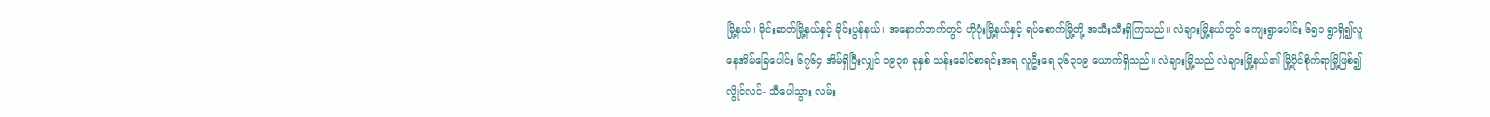မြို့နယ်၊ မိုင်းဆတ်မြို့နယ်နှင့် မိုင်းပွန်နယ်၊ အနောက်ဘက်တွင် ဟိုပုံးမြို့နယ်နှင့် ရပ်စောက်မြို့တို့ အသီးသီးရှိကြသည်။ လဲချားမြို့နယ်တွင် ကျေးရွာပေါင်း ၆၅၁ ရွာရှိ၍လူနေအိမ်ခြေပေါင်း ၆၇၆၄ အိမ်ရှိပြီးလျှင် ၁၉၃၈ ခုနှစ် သန်းခေါင်စာရင်းအရ လူဦးရေ ၃၆၃၁၉ ယောက်ရှိသည်။ လဲချားမြို့သည် လဲချားမြို့နယ်၏ မြို့ပိုင်စိုက်ရာမြို့ဖြစ်၍ လွိုင်လင်- သီပေါသွား လမ်း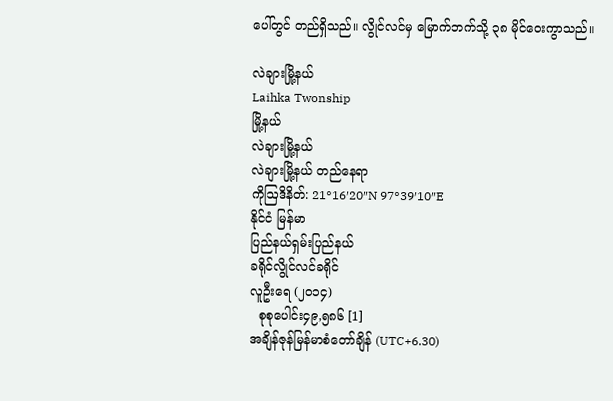ပေါ်တွင် တည်ရှိသည်။ လွိုင်လင်မှ မြောက်ဘက်သို့ ၃၈ မိုင်ဝေးကွာသည်။

လဲချားမြို့နယ်
Laihka Twonship
မြို့နယ်
လဲချားမြို့နယ်
လဲချားမြို့နယ် တည်နေရာ
ကိုဩဒိနိတ်: 21°16′20″N 97°39′10″E
နိုင်ငံ မြန်မာ
ပြည်နယ်ရှမ်းပြည်နယ်
ခရိုင်လွိုင်လင်ခရိုင်
လူဦးရေ (၂၀၁၄)
  စုစုပေါင်း၄၉,၅၈၆ [1]
အချိန်ဇုန်မြန်မာစံတော်ချိန် (UTC+6.30)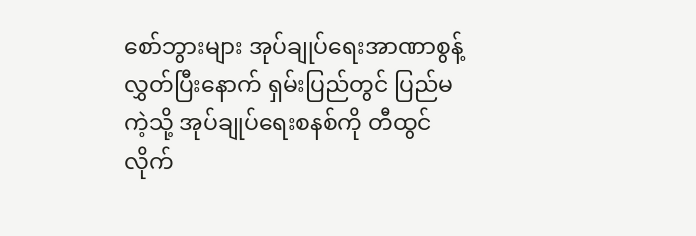စော်ဘွားများ အုပ်ချုပ်ရေးအာဏာစွန့်လွှတ်ပြီးနောက် ရှမ်းပြည်တွင် ပြည်မကဲ့သို့ အုပ်ချုပ်ရေးစနစ်ကို တီထွင်လိုက်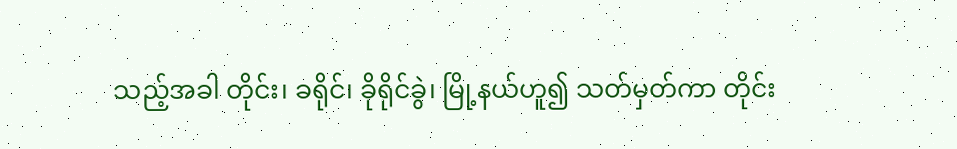သည့်အခါ တိုင်း၊ ခရိုင်၊ ခိုရိုင်ခွဲ၊ မြို့နယ်ဟူ၍ သတ်မှတ်ကာ တိုင်း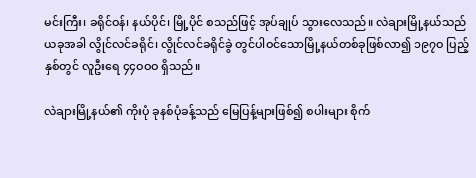မင်းကြီး၊ ခရိုင်ဝန်၊ နယ်ပိုင်၊ မြို့ပိုင် စသည်ဖြင့် အုပ်ချုပ် သွားလေသည်။ လဲချားမြို့နယ်သည် ယခုအခါ လွိုင်လင်ခရိုင်၊ လွိုင်လင်ခရိုင်ခွဲ တွင်ပါဝင်သောမြို့နယ်တစ်ခုဖြစ်လာ၍ ၁၉၇ဝ ပြည့်နှစ်တွင် လူဦးရေ ၄၄ဝဝဝ ရှိသည်။

လဲချားမြို့နယ်၏ ကိုးပုံ ခုနစ်ပုံခန့်သည် မြေပြန့်များဖြစ်၍ စပါးများ စိုက်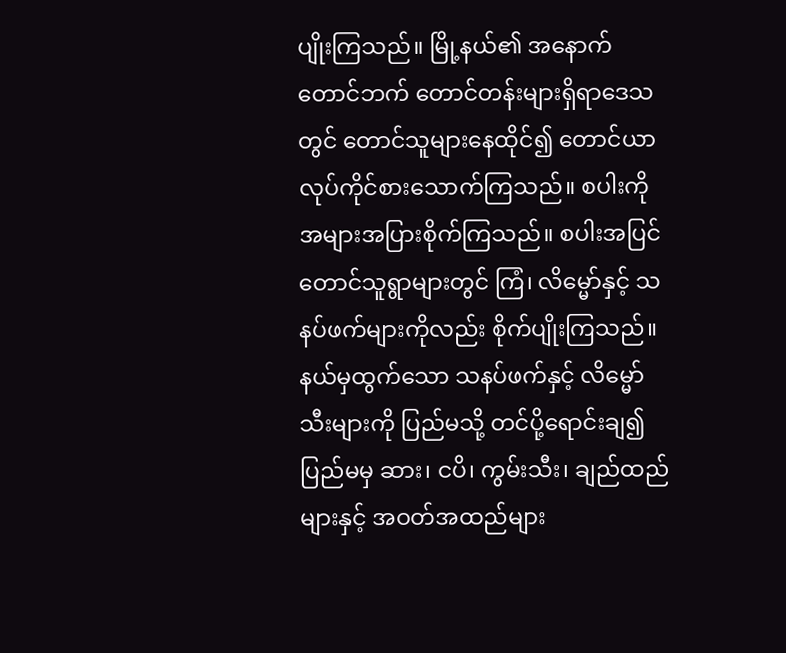ပျိုးကြသည်။ မြို့နယ်၏ အနောက်တောင်ဘက် တောင်တန်းများရှိရာဒေသတွင် တောင်သူများနေထိုင်၍ တောင်ယာလုပ်ကိုင်စားသောက်ကြသည်။ စပါးကို အများအပြားစိုက်ကြသည်။ စပါးအပြင် တောင်သူရွာများတွင် ကြံ၊ လိမ္မော်နှင့် သနပ်ဖက်များကိုလည်း စိုက်ပျိုးကြသည်။ နယ်မှထွက်သော သနပ်ဖက်နှင့် လိမ္မော်သီးများကို ပြည်မသို့ တင်ပို့ရောင်းချ၍ ပြည်မမှ ဆား၊ ငပိ၊ ကွမ်းသီး၊ ချည်ထည်များနှင့် အဝတ်အထည်များ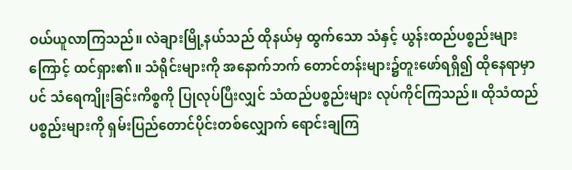ဝယ်ယူလာကြသည်။ လဲချားမြို့နယ်သည် ထိုနယ်မှ ထွက်သော သံနှင့် ယွန်းထည်ပစ္စည်းများကြောင့် ထင်ရှား၏။ သံရိုင်းများကို အနောက်ဘက် တောင်တန်းများ၌တူးဖော်ရရှိ၍ ထိုနေရာမှာပင် သံရေကျိုးခြင်းကိစ္စကို ပြုလုပ်ပြီးလျှင် သံထည်ပစ္စည်းများ လုပ်ကိုင်ကြသည်။ ထိုသံထည်ပစ္စည်းများကို ရှမ်းပြည်တောင်ပိုင်းတစ်လျှောက် ရောင်းချကြ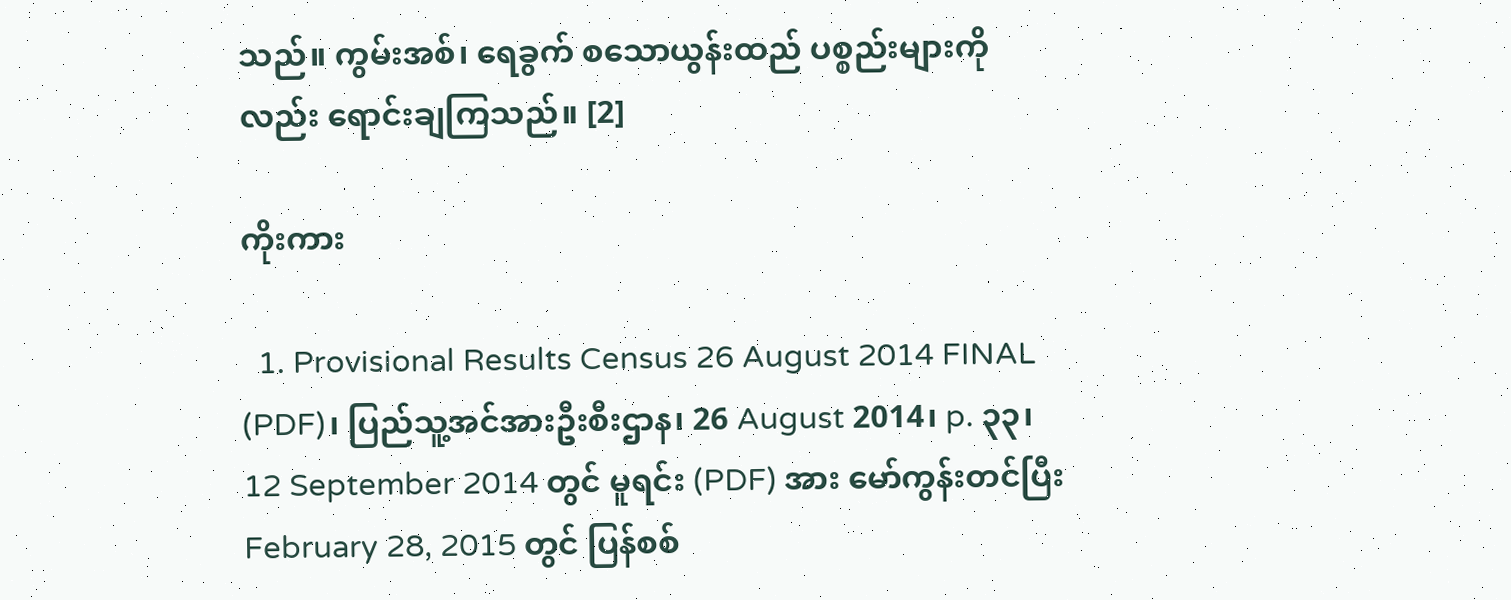သည်။ ကွမ်းအစ်၊ ရေခွက် စသောယွန်းထည် ပစ္စည်းများကိုလည်း ရောင်းချကြသည်။ [2]

ကိုးကား

  1. Provisional Results Census 26 August 2014 FINAL (PDF)၊ ပြည်သူ့အင်အားဦးစီးဌာန၊ 26 August 2014၊ p. ၃၃၊ 12 September 2014 တွင် မူရင်း (PDF) အား မော်ကွန်းတင်ပြီးFebruary 28, 2015 တွင် ပြန်စစ်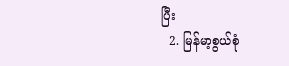ပြီး
  2. မြန်မာ့စွယ်စုံ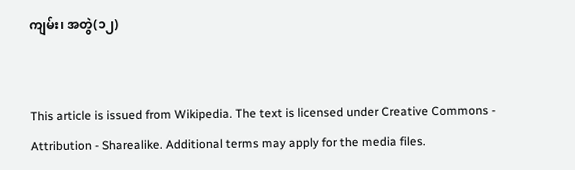ကျမ်း၊ အတွဲ(၁၂)


This article is issued from Wikipedia. The text is licensed under Creative Commons - Attribution - Sharealike. Additional terms may apply for the media files.